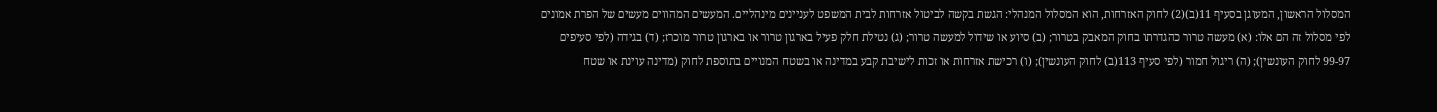המסלול הראשון, המעוגן בסעיף 11(ב)(2) לחוק האזרחות, הוא המסלול המנהלי: הגשת בקשה לביטול אזרחות לבית המשפט לעניינים מינהליים. המעשים המהווים מעשים של הפרת אמונים לפי מסלול זה הם אלו: (א) מעשה טרור כהגדרתו בחוק המאבק בטרור; (ב) סיוע או שידול למעשה טרור; (ג) נטילת חלק פעיל בארגון טרור או בארגון טרור מוכרז; (ד) בגידה (לפי סעיפים 99-97 לחוק העונשין); (ה) ריגול חמור (לפי סעיף 113(ב) לחוק העונשין); (ו) רכישת אזרחות או זכות לישיבת קבע במדינה או בשטח המנויים בתוספת לחוק (מדינה עוינת או שטח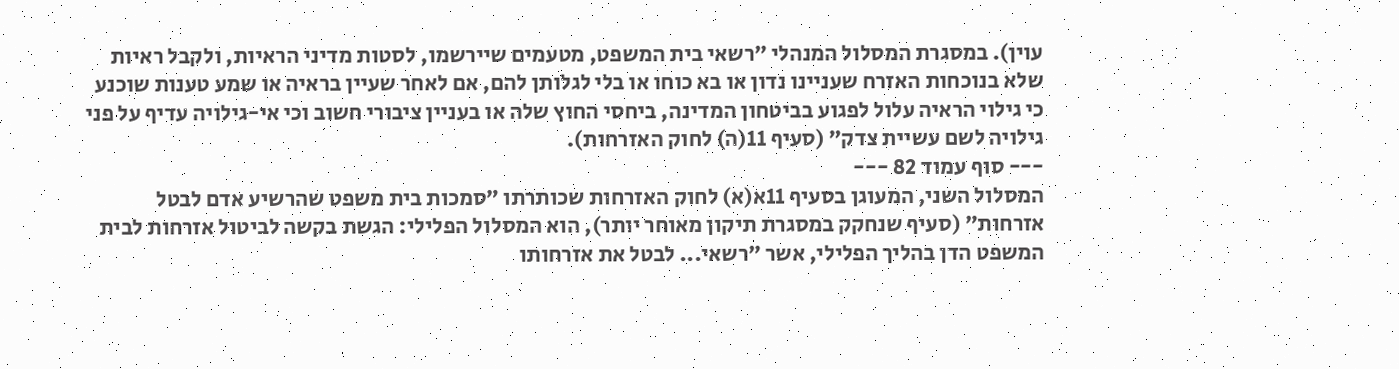עוין). במסגרת המסלול המנהלי ״רשאי בית המשפט, מטעמים שיירשמו, לסטות מדיני הראיות, ולקבל ראיות שלא בנוכחות האזרח שעניינו נדון או בא כוחו או בלי לגלותן להם, אם לאחר שעיין בראיה או שמע טענות שוכנע כי גילוי הראיה עלול לפגוע בביטחון המדינה, ביחסי החוץ שלה או בעניין ציבורי חשוב וכי אי-גילויה עדיף על פני גילויה לשם עשיית צדק״ (סעיף 11(ה) לחוק האזרחות).
--- סוף עמוד 82 ---
המסלול השני, המעוגן בסעיף 11א(א) לחוק האזרחות שכותרתו ״סמכות בית משפט שהרשיע אדם לבטל אזרחות״ (סעיף שנחקק במסגרת תיקון מאוחר יותר), הוא המסלול הפלילי: הגשת בקשה לביטול אזרחות לבית המשפט הדן בהליך הפלילי, אשר ״רשאי... לבטל את אזרחותו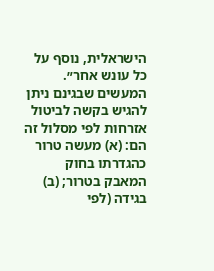הישראלית, נוסף על כל עונש אחר״. המעשים שבגינם ניתן להגיש בקשה לביטול אזרחות לפי מסלול זה הם: (א) מעשה טרור כהגדרתו בחוק המאבק בטרור; (ב) בגידה (לפי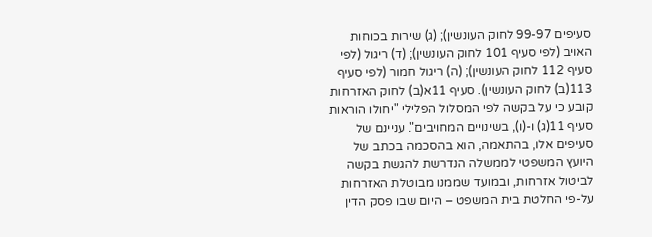סעיפים 99-97 לחוק העונשין); (ג) שירות בכוחות האויב (לפי סעיף 101 לחוק העונשין); (ד) ריגול (לפי סעיף 112 לחוק העונשין); (ה) ריגול חמור (לפי סעיף 113(ב) לחוק העונשין). סעיף 11א(ב) לחוק האזרחות קובע כי על בקשה לפי המסלול הפלילי "יחולו הוראות סעיף 11(ג) ו-(ו), בשינויים המחויבים". עניינם של סעיפים אלו, בהתאמה, הוא בהסכמה בכתב של היועץ המשפטי לממשלה הנדרשת להגשת בקשה לביטול אזרחות, ובמועד שממנו מבוטלת האזרחות על-פי החלטת בית המשפט – היום שבו פסק הדין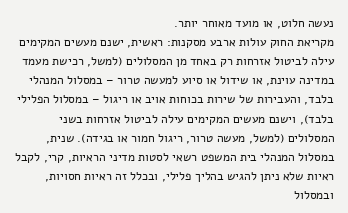נעשה חלוט, או מועד מאוחר יותר.
מקריאת החוק עולות ארבע מסקנות: ראשית, ישנם מעשים המקימים עילה לביטול אזרחות רק באחד מן המסלולים (למשל, רכישת מעמד במדינה עוינת, או שידול או סיוע למעשה טרור – במסלול המנהלי בלבד, והעבירות של שירות בכוחות אויב או ריגול – במסלול הפלילי בלבד), וישנם מעשים המקימים עילה לביטול אזרחות בשני המסלולים (למשל, מעשה טרור, ריגול חמור או בגידה). שנית, במסלול המנהלי בית המשפט רשאי לסטות מדיני הראיות, קרי, לקבל ראיות שלא ניתן להגיש בהליך פלילי, ובכלל זה ראיות חסויות, ובמסלול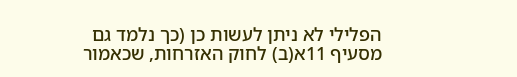הפלילי לא ניתן לעשות כן (כך נלמד גם מסעיף 11א(ב) לחוק האזרחות, שכאמור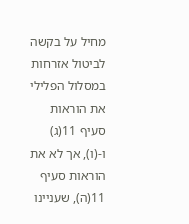מחיל על בקשה לביטול אזרחות במסלול הפלילי את הוראות סעיף 11(ג) ו-(ו), אך לא את הוראות סעיף 11(ה), שעניינו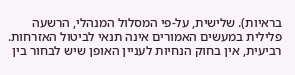בראיות). שלישית, על-פי המסלול המנהלי, הרשעה פלילית במעשים האמורים אינה תנאי לביטול האזרחות. רביעית, אין בחוק הנחיות לעניין האופן שיש לבחור בין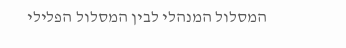המסלול המנהלי לבין המסלול הפלילי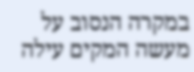במקרה הנסוב על מעשה המקים עילה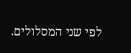לפי שני המסלולים.